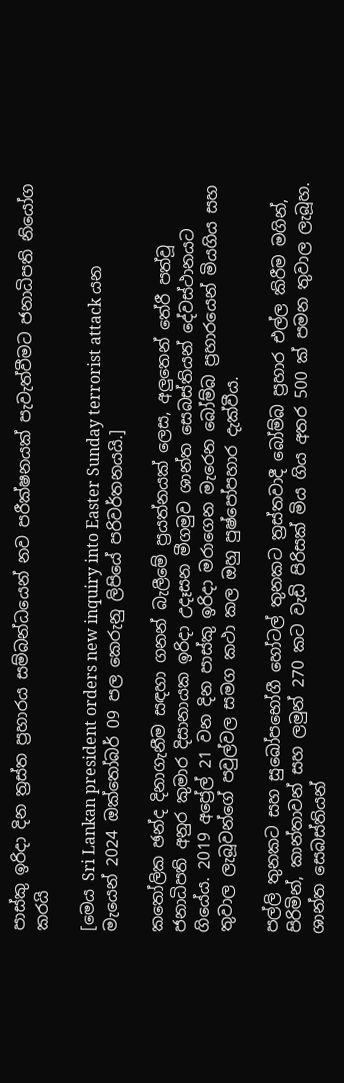පාස්කු ඉරිදා දින ත්‍රස්ත ප්‍රහාරය සම්බන්ධයෙන් නව පරීක්ෂනයක් පැවැත්වීමට ජනාධිපති නියෝග කරයි

[මෙය Sri Lankan president orders new inquiry into Easter Sunday terrorist attack යන මැයෙන් 2024 ඔක්තෝබර් 09 පල කෙරුනු ලිපියේ පරිවර්තනයයි.]

කතෝලික ඡන්ද දිනාගැනීම සඳහා ගනන් බැලීමේ ප්‍රයත්නයක් ලෙස, අලුතෙන් තේරී පත්වූ ජනාධිපති අනුර කුමාර දිසානායක ඉරිදා උදෑසන මීගමුව ශාන්ත සෙබස්තියන් දේවස්ථානයට ගියේය. 2019 අප්‍රේල් 21 වන දින පාස්කු ඉරිදා මරාගෙන මැරෙන බෝම්බ ප්‍රහාරයෙන් මියගිය සහ තුවාල ලැබූවන්ගේ පවුල්වල සමග කථා කල ඔහු පුෂ්පෝපහාර දැක්වීය.

පල්ලි තුනකට සහ සුඛෝපභෝගී හෝටල් තුනකට ත්‍රස්තවාදී බෝම්බ ප්‍රහාර එල්ල කිරීම මගින්, පිරිමින්, කාන්තාවන් සහ ලමුන් 270 කට වැඩි පිරිසක් මිය ගිය අතර 500 ක් පමන තුවාල ලැබූහ. ශාන්ත සෙබස්තියන්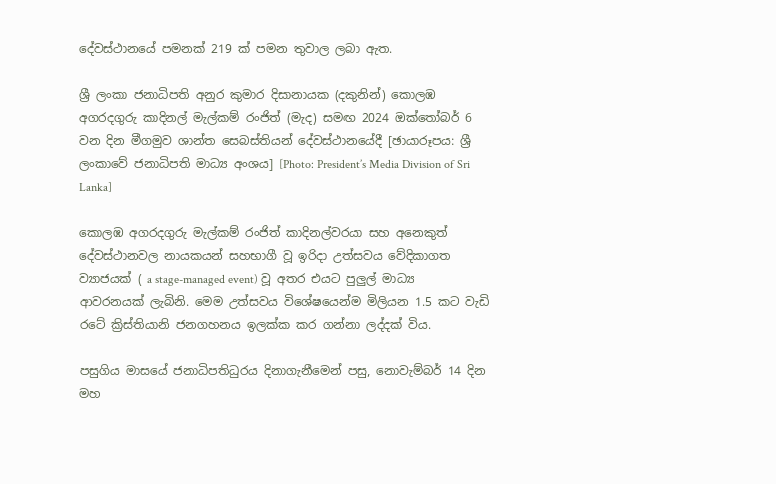දේවස්ථානයේ පමනක් 219 ක් පමන තුවාල ලබා ඇත.

ශ්‍රී ලංකා ජනාධිපති අනුර කුමාර දිසානායක (දකුනින්) කොලඹ අගරදගුරු කාදිනල් මැල්කම් රංජිත් (මැද) සමඟ 2024 ඔක්තෝබර් 6 වන දින මීගමුව ශාන්ත සෙබස්තියන් දේවස්ථානයේදී [ඡායාරූපය: ශ්‍රී ලංකාවේ ජනාධිපති මාධ්‍ය අංශය] [Photo: President’s Media Division of Sri Lanka]

කොලඹ අගරදගුරු මැල්කම් රංජිත් කාදිනල්වරයා සහ අනෙකුත් දේවස්ථානවල නායකයන් සහභාගී වූ ඉරිදා උත්සවය වේදිකාගත ව්‍යාජයක් ( a stage-managed event) වූ අතර එයට පුලුල් මාධ්‍ය ආවරනයක් ලැබිනි. මෙම උත්සවය විශේෂයෙන්ම මිලියන 1.5 කට වැඩි රටේ ක්‍රිස්තියානි ජනගහනය ඉලක්ක කර ගන්නා ලද්දක් විය.

පසුගිය මාසයේ ජනාධිපතිධුරය දිනාගැනීමෙන් පසු, නොවැම්බර් 14 දින මහ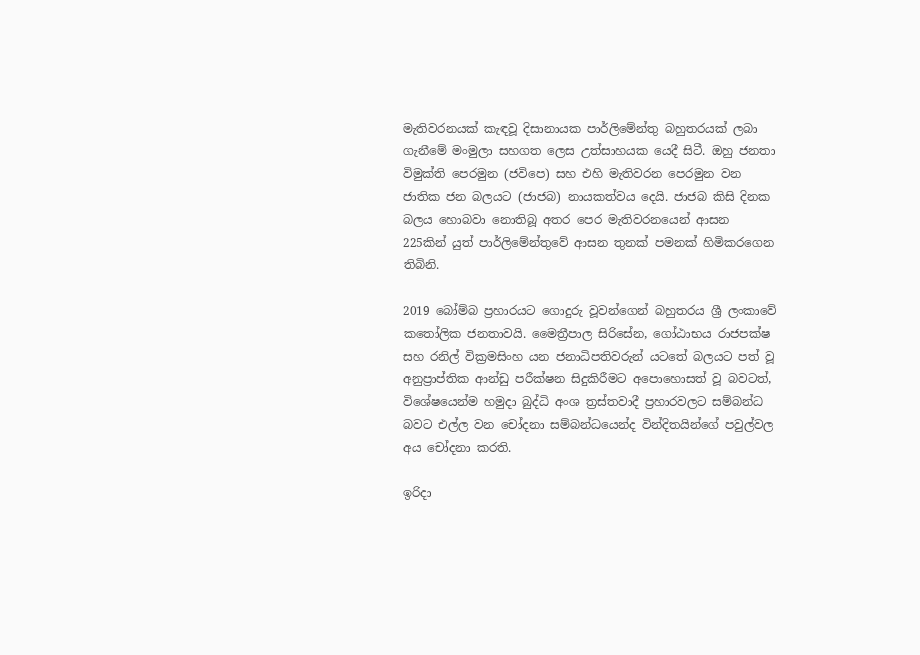මැතිවරනයක් කැඳවූ දිසානායක පාර්ලිමේන්තු බහුතරයක් ලබා ගැනීමේ මංමුලා සහගත ලෙස උත්සාහයක යෙදී සිටී. ඔහු ජනතා විමුක්ති පෙරමුන (ජවිපෙ) සහ එහි මැතිවරන පෙරමුන වන ජාතික ජන බලයට (ජාජබ) නායකත්වය දෙයි. ජාජබ කිසි දිනක බලය හොබවා නොතිබූ අතර පෙර මැතිවරනයෙන් ආසන 225කින් යුත් පාර්ලිමේන්තුවේ ආසන තුනක් පමනක් හිමිකරගෙන තිබිනි.

2019 බෝම්බ ප්‍රහාරයට ගොදුරු වූවන්ගෙන් බහුතරය ශ්‍රී ලංකාවේ කතෝලික ජනතාවයි. මෛත්‍රීපාල සිරිසේන, ගෝඨාභය රාජපක්ෂ සහ රනිල් වික්‍රමසිංහ යන ජනාධිපතිවරුන් යටතේ බලයට පත් වූ අනුප්‍රාප්තික ආන්ඩු පරීක්ෂන සිදුකිරීමට අපොහොසත් වූ බවටත්, විශේෂයෙන්ම හමුදා බුද්ධි අංශ ත්‍රස්තවාදී ප්‍රහාරවලට සම්බන්ධ බවට එල්ල වන චෝදනා සම්බන්ධයෙන්ද වින්දිතයින්ගේ පවුල්වල අය චෝදනා කරති.

ඉරිදා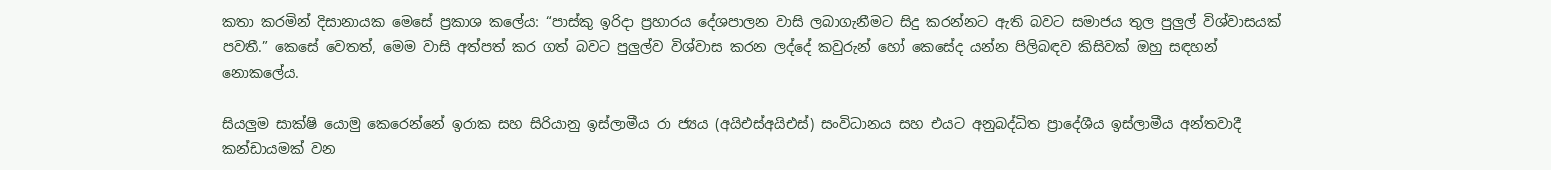කතා කරමින් දිසානායක මෙසේ ප්‍රකාශ කලේය: “පාස්කු ඉරිදා ප්‍රහාරය දේශපාලන වාසි ලබාගැනීමට සිදු කරන්නට ඇති බවට සමාජය තුල පුලුල් විශ්වාසයක් පවතී.” කෙසේ වෙතත්, මෙම වාසි අත්පත් කර ගත් බවට පුලුල්ව විශ්වාස කරන ලද්දේ කවුරුන් හෝ කෙසේද යන්න පිලිබඳව කිසිවක් ඔහු සඳහන් නොකලේය.

සියලුම සාක්ෂි යොමු කෙරෙන්නේ ඉරාක සහ සිරියානු ඉස්ලාමීය රා ජ්‍යය (අයිඑස්අයිඑස්) සංවිධානය සහ එයට අනුබද්ධිත ප්‍රාදේශීය ඉස්ලාමීය අන්තවාදී කන්ඩායමක් වන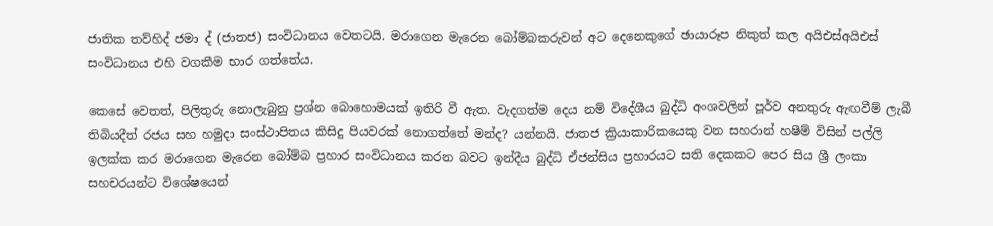ජාතික තව්හිද් ජමා ද් (ජාතජ) සංවිධානය වෙතටයි. මරාගෙන මැරෙන බෝම්බකරුවන් අට දෙනෙකුගේ ඡායාරූප නිකුත් කල අයිඑස්අයිඑස් සංවිධානය එහි වගකීම භාර ගත්තේය.

කෙසේ වෙතත්, පිලිතුරු නොලැබුනු ප්‍රශ්න බොහොමයක් ඉතිරි වී ඇත. වැදගත්ම දෙය නම් විදේශීය බුද්ධි අංශවලින් පූර්ව අනතුරු ඇඟවීම් ලැබී තිබියදීත් රජය සහ හමුදා සංස්ථාපිතය කිසිදු පියවරක් නොගත්තේ මන්ද? යන්නයි. ජාතජ ක්‍රියාකාරිකයෙකු වන සහරාන් හෂීම් විසින් පල්ලි ඉලක්ක කර මරාගෙන මැරෙන බෝම්බ ප්‍රහාර සංවිධානය කරන බවට ඉන්දීය බුද්ධි ඒජන්සිය ප්‍රහාරයට සති දෙකකට පෙර සිය ශ්‍රී ලංකා සහචරයන්ට විශේෂයෙන්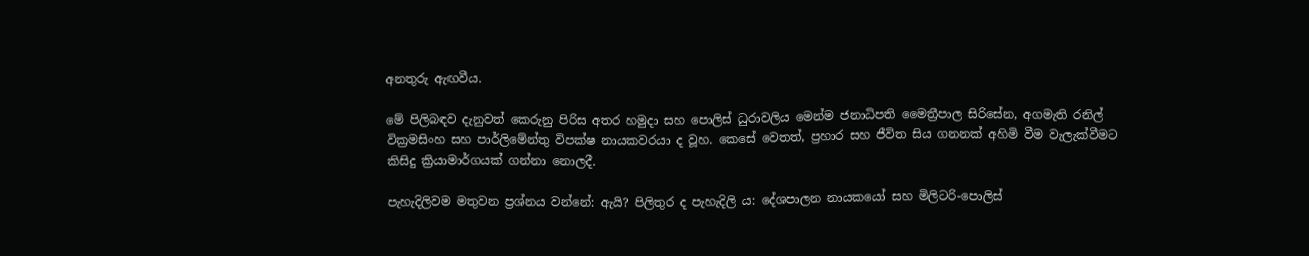අනතුරු ඇඟවීය.

මේ පිලිබඳව දැනුවත් කෙරුනු පිරිස අතර හමුදා සහ පොලිස් ධුරාවලිය මෙන්ම ජනාධිපති මෛත්‍රීපාල සිරිසේන, අගමැති රනිල් වික්‍රමසිංහ සහ පාර්ලිමේන්තු විපක්ෂ නායකවරයා ද වූහ. කෙසේ වෙතත්, ප්‍රහාර සහ ජීවිත සිය ගනනක් අහිමි වීම වැලැක්වීමට කිසිදු ක්‍රියාමාර්ගයක් ගන්නා නොලදී.

පැහැදිලිවම මතුවන ප්‍රශ්නය වන්නේ: ඇයි? පිලිතුර ද පැහැදිලි ය: දේශපාලන නායකයෝ සහ මිලිටරි-පොලිස්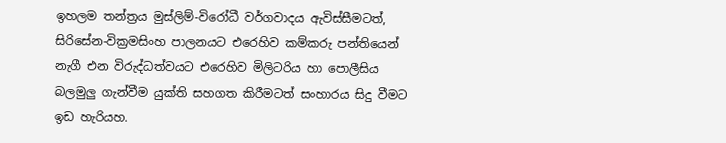ඉහලම තන්ත්‍රය මුස්ලිම්-විරෝධී වර්ගවාදය ඇවිස්සීමටත්, සිරිසේන-වික්‍රමසිංහ පාලනයට එරෙහිව කම්කරු පන්තියෙන් නැගී එන විරුද්ධත්වයට එරෙහිව මිලිටරිය හා පොලීසිය බලමුලු ගැන්වීම යුක්ති සහගත කිරීමටත් සංහාරය සිදු වීමට ඉඩ හැරියහ.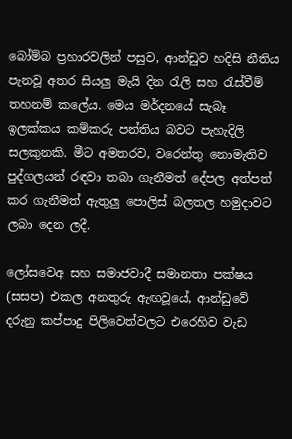බෝම්බ ප්‍රහාරවලින් පසුව, ආන්ඩුව හදිසි නීතිය පැනවූ අතර සියලු මැයි දින රැලි සහ රැස්වීම් තහනම් කලේය. මෙය මර්දනයේ සැබෑ ඉලක්කය කම්කරු පන්තිය බවට පැහැදිලි සලකුනකි. මීට අමතරව, වරෙන්තු නොමැතිව පුද්ගලයන් රඳවා තබා ගැනීමත් දේපල අත්පත් කර ගැනීමත් ඇතුලු පොලිස් බලතල හමුදාවට ලබා දෙන ලදී.

ලෝසවෙඅ සහ සමාජවාදී සමානතා පක්ෂය (සසප) එකල අනතුරු ඇඟවූයේ, ආන්ඩුවේ දරුනු කප්පාදු පිලිවෙත්වලට එරෙහිව වැඩ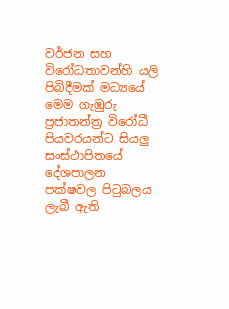වර්ජන සහ විරෝධතාවන්හි යලි පිබිදීමක් මධ්‍යයේ මෙම ගැඹුරු ප්‍රජාතන්ත්‍ර විරෝධී පියවරයන්ට සියලු සංස්ථාපිතයේ දේශපාලන පක්ෂවල පිටුබලය ලැබී ඇති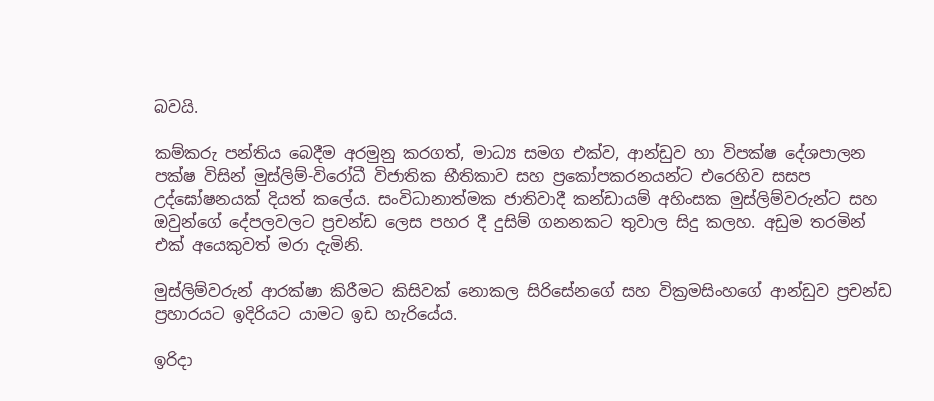බවයි.

කම්කරු පන්තිය බෙදීම අරමුනු කරගත්, මාධ්‍ය සමග එක්ව, ආන්ඩුව හා විපක්ෂ දේශපාලන පක්ෂ විසින් මුස්ලිම්-විරෝධී විජාතික භීතිකාව සහ ප්‍රකෝපකරනයන්ට එරෙහිව සසප උද්ඝෝෂනයක් දියත් කලේය. සංවිධානාත්මක ජාතිවාදී කන්ඩායම් අහිංසක මුස්ලිම්වරුන්ට සහ ඔවුන්ගේ දේපලවලට ප්‍රචන්ඩ ලෙස පහර දී දුසිම් ගනනකට තුවාල සිදු කලහ. අඩුම තරමින් එක් අයෙකුවත් මරා දැමිනි.

මුස්ලිම්වරුන් ආරක්ෂා කිරීමට කිසිවක් නොකල සිරිසේනගේ සහ වික්‍රමසිංහගේ ආන්ඩුව ප්‍රචන්ඩ ප්‍රහාරයට ඉදිරියට යාමට ඉඩ හැරියේය.

ඉරිදා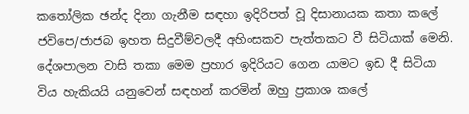කතෝලික ඡන්ද දිනා ගැනීම සඳහා ඉදිරිපත් වූ දිසානායක කතා කලේ ජවිපෙ/ජාජබ ඉහත සිදුවීම්වලදී අහිංසකව පැත්තකට වී සිටියාක් මෙනි. දේශපාලන වාසි තකා මෙම ප්‍රහාර ඉදිරියට ගෙන යාමට ඉඩ දී සිටියා විය හැකියයි යනුවෙන් සඳහන් කරමින් ඔහු ප්‍රකාශ කලේ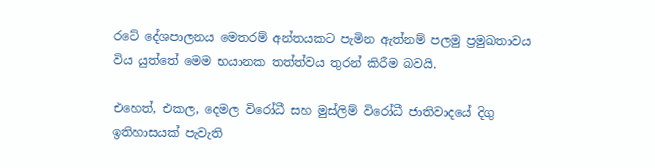රටේ දේශපාලනය මෙතරම් අන්තයකට පැමින ඇත්නම් පලමු ප්‍රමුඛතාවය විය යුත්තේ මෙම භයානක තත්ත්වය තුරන් කිරීම බවයි.

එහෙත්, එකල, දෙමල විරෝධී සහ මුස්ලිම් විරෝධී ජාතිවාදයේ දිගු ඉතිහාසයක් පැවැති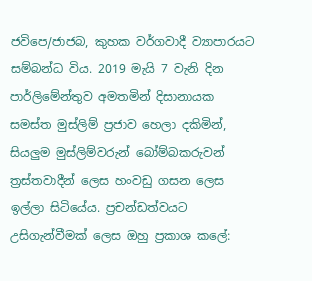ජවිපෙ/ජාජබ, කුහක වර්ගවාදී ව්‍යාපාරයට සම්බන්ධ විය. 2019 මැයි 7 වැනි දින පාර්ලිමේන්තුව අමතමින් දිසානායක සමස්ත මුස්ලිම් ප්‍රජාව හෙලා දකිමින්, සියලුම මුස්ලිම්වරුන් බෝම්බකරුවන් ත්‍රස්තවාදීන් ලෙස හංවඩු ගසන ලෙස ඉල්ලා සිටියේය. ප්‍රචන්ඩත්වයට උසිගැන්වීමක් ලෙස ඔහු ප්‍රකාශ කලේ: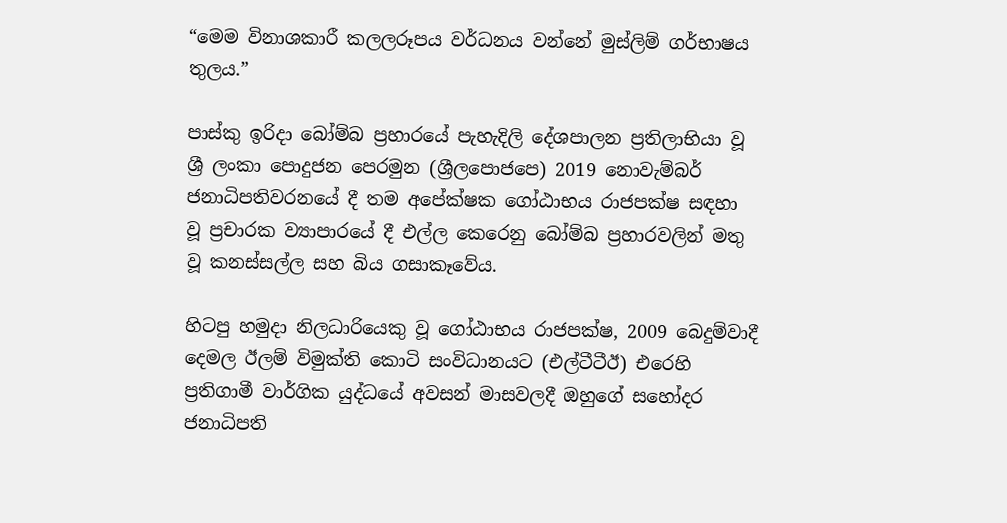“මෙම විනාශකාරී කලලරූපය වර්ධනය වන්නේ මුස්ලිම් ගර්භාෂය තුලය.”

පාස්කු ඉරිදා බෝම්බ ප්‍රහාරයේ පැහැදිලි දේශපාලන ප්‍රතිලාභියා වූ ශ්‍රී ලංකා පොදුජන පෙරමුන (ශ්‍රීලපොජපෙ) 2019 නොවැම්බර් ජනාධිපතිවරනයේ දී තම අපේක්ෂක ගෝඨාභය රාජපක්ෂ සඳහා වූ ප්‍රචාරක ව්‍යාපාරයේ දී එල්ල කෙරෙනු බෝම්බ ප්‍රහාරවලින් මතු වූ කනස්සල්ල සහ බිය ගසාකෑවේය.

හිටපු හමුදා නිලධාරියෙකු වූ ගෝඨාභය රාජපක්ෂ, 2009 බෙදුම්වාදී දෙමල ඊලම් විමුක්ති කොටි සංවිධානයට (එල්ටීටීඊ) එරෙහි ප්‍රතිගාමී වාර්ගික යුද්ධයේ අවසන් මාසවලදී ඔහුගේ සහෝදර ජනාධිපති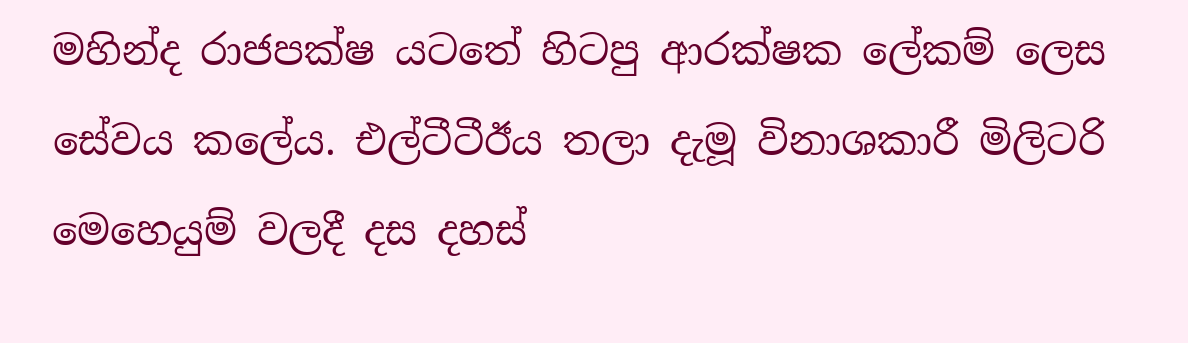මහින්ද රාජපක්ෂ යටතේ හිටපු ආරක්ෂක ලේකම් ලෙස සේවය කලේය. එල්ටීටීඊය තලා දැමූ විනාශකාරී මිලිටරි මෙහෙයුම් වලදී දස දහස්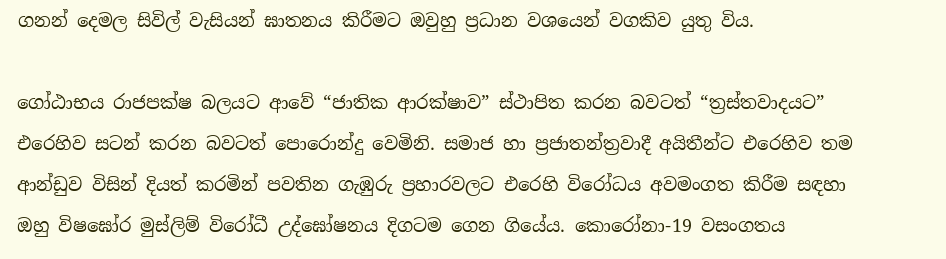ගනන් දෙමල සිවිල් වැසියන් ඝාතනය කිරීමට ඔවුහු ප්‍රධාන වශයෙන් වගකිව යුතු විය.

ගෝඨාභය රාජපක්ෂ බලයට ආවේ “ජාතික ආරක්ෂාව” ස්ථාපිත කරන බවටත් “ත්‍රස්තවාදයට” එරෙහිව සටන් කරන බවටත් පොරොන්දු වෙමිනි. සමාජ හා ප්‍රජාතන්ත්‍රවාදී අයිතීන්ට එරෙහිව තම ආන්ඩුව විසින් දියත් කරමින් පවතින ගැඹුරු ප්‍රහාරවලට එරෙහි විරෝධය අවමංගත කිරීම සඳහා ඔහු විෂඝෝර මුස්ලිම් විරෝධී උද්ඝෝෂනය දිගටම ගෙන ගියේය. කොරෝනා-19 වසංගතය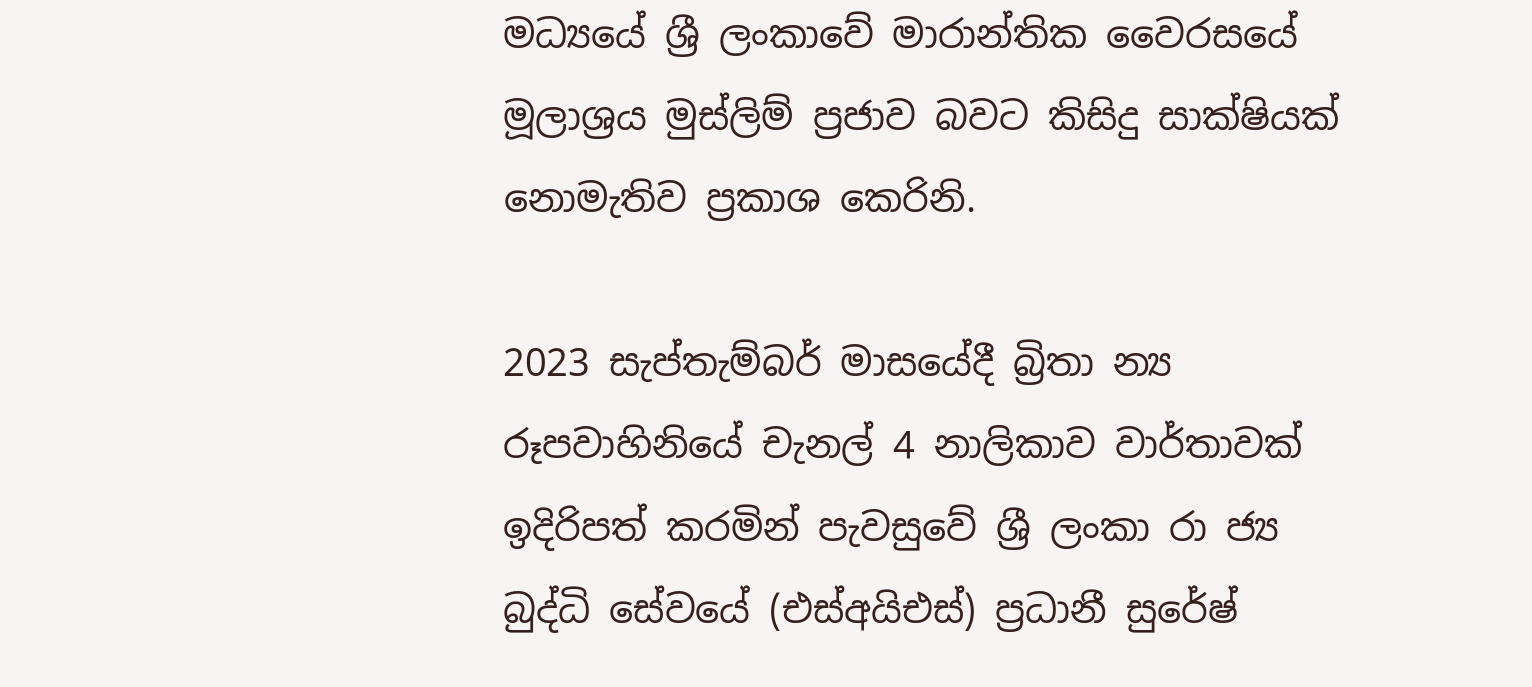මධ්‍යයේ ශ්‍රී ලංකාවේ මාරාන්තික වෛරසයේ මූලාශ්‍රය මුස්ලිම් ප්‍රජාව බවට කිසිදු සාක්ෂියක් නොමැතිව ප්‍රකාශ කෙරිනි.

2023 සැප්තැම්බර් මාසයේදී බ්‍රිතා න්‍ය රූපවාහිනියේ චැනල් 4 නාලිකාව වාර්තාවක් ඉදිරිපත් කරමින් පැවසුවේ ශ්‍රී ලංකා රා ජ්‍ය බුද්ධි සේවයේ (එස්අයිඑස්) ප්‍රධානී සුරේෂ්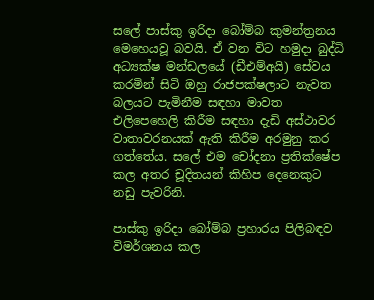සලේ පාස්කු ඉරිදා බෝම්බ කුමන්ත්‍රනය මෙහෙයවූ බවයි. ඒ වන විට හමුදා බුද්ධි අධ්‍යක්ෂ මන්ඩලයේ (ඩීඑම්අයි) සේවය කරමින් සිටි ඔහු රාජපක්ෂලාට නැවත බලයට පැමිනීම සඳහා මාවත එලිපෙහෙලි කිරීම සඳහා දැඩි අස්ථාවර වාතාවරනයක් ඇති කිරීම අරමුනු කර ගත්තේය. සලේ එම චෝදනා ප්‍රතික්ෂේප කල අතර චූදිතයන් කිහිප දෙනෙකුට නඩු පැවරිනි.

පාස්කු ඉරිදා බෝම්බ ප්‍රහාරය පිලිබඳව විමර්ශනය කල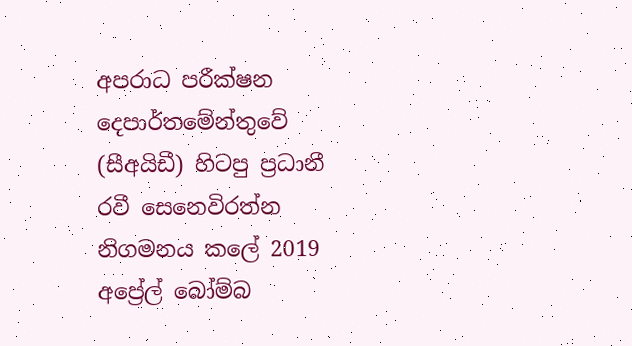අපරාධ පරීක්ෂන දෙපාර්තමේන්තුවේ (සීඅයිඩී) හිටපු ප්‍රධානී රවී සෙනෙවිරත්න නිගමනය කලේ 2019 අප්‍රේල් බෝම්බ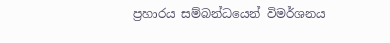ප්‍රහාරය සම්බන්ධයෙන් විමර්ශනය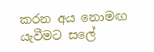කරන අය නොමඟ යැවීමට සලේ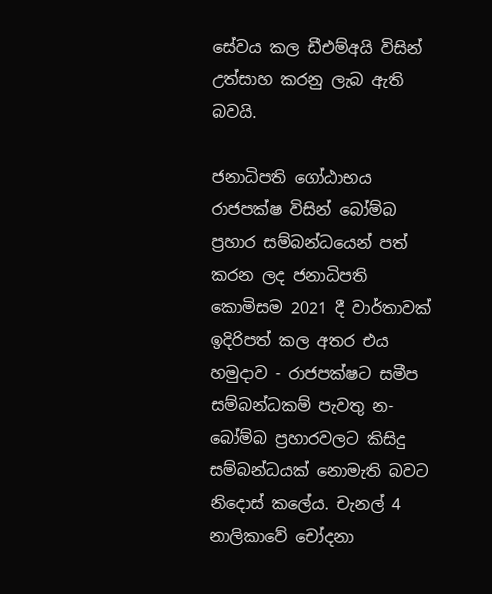සේවය කල ඩීඑම්අයි විසින් උත්සාහ කරනු ලැබ ඇති බවයි.

ජනාධිපති ගෝඨාභය රාජපක්ෂ විසින් බෝම්බ ප්‍රහාර සම්බන්ධයෙන් පත් කරන ලද ජනාධිපති කොමිසම 2021 දී වාර්තාවක් ඉදිරිපත් කල අතර එය හමුදාව - රාජපක්ෂට සමීප සම්බන්ධකම් පැවතු න- බෝම්බ ප්‍රහාරවලට කිසිදු සම්බන්ධයක් නොමැති බවට නිදොස් කලේය. චැනල් 4 නාලිකාවේ චෝදනා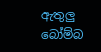ඇතුලු බෝම්බ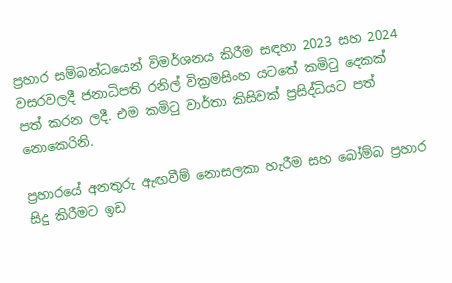ප්‍රහාර සම්බන්ධයෙන් විමර්ශනය කිරීම සඳහා 2023 සහ 2024 වසරවලදී ජනාධිපති රනිල් වික්‍රමසිංහ යටතේ කමිටු දෙකක් පත් කරන ලදී. එම කමිටු වාර්තා කිසිවක් ප්‍රසිද්ධියට පත් නොකෙරිනි.

ප්‍රහාරයේ අනතුරු ඇඟවීම් නොසලකා හැරීම සහ බෝම්බ ප්‍රහාර සිදු කිරීමට ඉඩ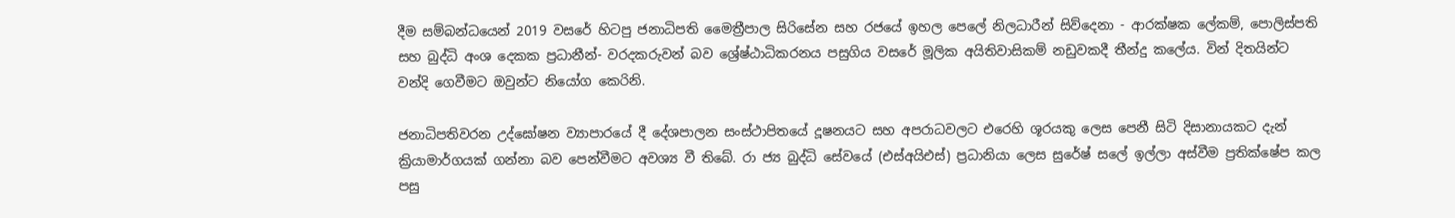දීම සම්බන්ධයෙන් 2019 වසරේ හිටපු ජනාධිපති මෛත්‍රීපාල සිරිසේන සහ රජයේ ඉහල පෙලේ නිලධාරීන් සිව්දෙනා - ආරක්ෂක ලේකම්, පොලිස්පති සහ බුද්ධි අංශ දෙකක ප්‍රධානීන්- වරදකරුවන් බව ශ්‍රේෂ්ඨාධිකරනය පසුගිය වසරේ මූලික අයිතිවාසිකම් නඩුවකදී තීන්දු කලේය. වින් දිතයින්ට වන්දි ගෙවීමට ඔවුන්ට නියෝග කෙරිනි.

ජනාධිපතිවරන උද්ඝෝෂන ව්‍යාපාරයේ දී දේශපාලන සංස්ථාපිතයේ දූෂනයට සහ අපරාධවලට එරෙහි ශූරයකු ලෙස පෙනී සිටි දිසානායකට දැන් ක්‍රියාමාර්ගයක් ගන්නා බව පෙන්වීමට අවශ්‍ය වී තිබේ. රා ජ්‍ය බුද්ධි සේවයේ (එස්අයිඑස්) ප්‍රධානියා ලෙස සුරේෂ් සලේ ඉල්ලා අස්වීම ප්‍රතික්ෂේප කල පසු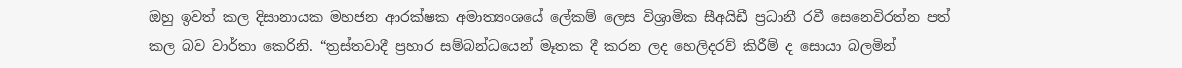ඔහු ඉවත් කල දිසානායක මහජන ආරක්ෂක අමාත්‍යංශයේ ලේකම් ලෙස විශ්‍රාමික සීඅයිඩී ප්‍රධානී රවී සෙනෙවිරත්න පත් කල බව වාර්තා කෙරිනි. “ත්‍රස්තවාදී ප්‍රහාර සම්බන්ධයෙන් මෑතක දී කරන ලද හෙලිදරව් කිරීම් ද සොයා බලමින්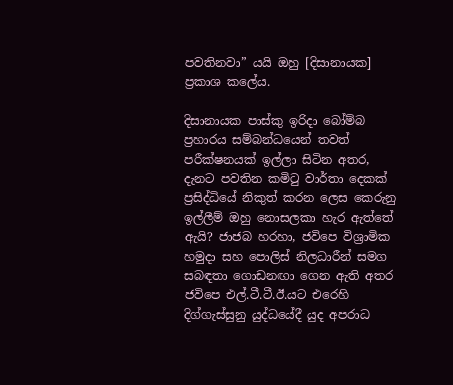පවතිනවා” යයි ඔහු [දිසානායක] ප්‍රකාශ කලේය.

දිසානායක පාස්කු ඉරිදා බෝම්බ ප්‍රහාරය සම්බන්ධයෙන් තවත් පරීක්ෂනයක් ඉල්ලා සිටින අතර, දැනට පවතින කමිටු වාර්තා දෙකක් ප්‍රසිද්ධියේ නිකුත් කරන ලෙස කෙරුනු ඉල්ලීම් ඔහු නොසලකා හැර ඇත්තේ ඇයි? ජාජබ හරහා, ජවිපෙ විශ්‍රාමික හමුදා සහ පොලිස් නිලධාරීන් සමග සබඳතා ගොඩනඟා ගෙන ඇති අතර ජවිපෙ එල්.ටී.ටී.ඊ.යට එරෙහි දිග්ගැස්සුනු යුද්ධයේදී යුද අපරාධ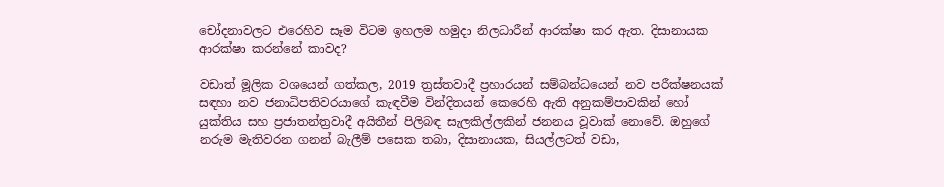චෝදනාවලට එරෙහිව සෑම විටම ඉහලම හමුදා නිලධාරීන් ආරක්ෂා කර ඇත. දිසානායක ආරක්ෂා කරන්නේ කාවද?

වඩාත් මූලික වශයෙන් ගත්කල, 2019 ත්‍රස්තවාදී ප්‍රහාරයන් සම්බන්ධයෙන් නව පරීක්ෂනයක් සඳහා නව ජනාධිපතිවරයාගේ කැඳවීම වින්දිතයන් කෙරෙහි ඇති අනුකම්පාවකින් හෝ යුක්තිය සහ ප්‍රජාතන්ත්‍රවාදී අයිතීන් පිලිබඳ සැලකිල්ලකින් ජනනය වූවාක් නොවේ. ඔහුගේ නරුම මැතිවරන ගනන් බැලීම් පසෙක තබා, දිසානායක, සියල්ලටත් වඩා,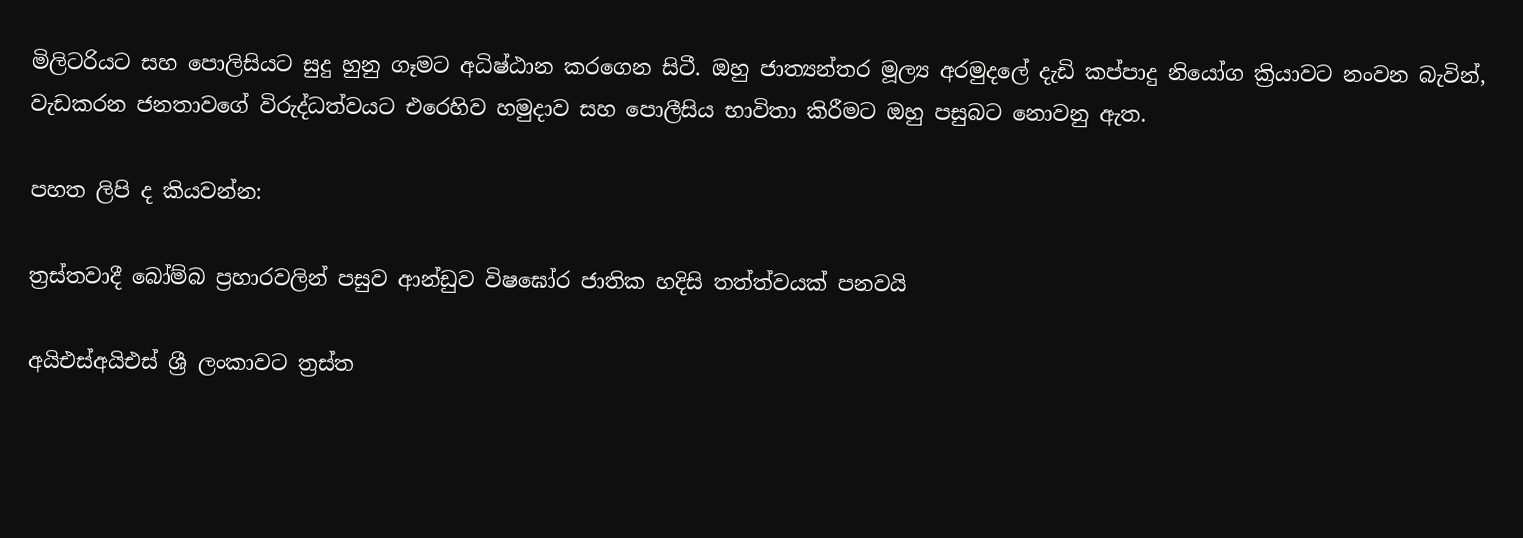මිලිටරියට සහ පොලිසියට සුදු හුනු ගෑමට අධිෂ්ඨාන කරගෙන සිටී. ඔහු ජාත්‍යන්තර මූල්‍ය අරමුදලේ දැඩි කප්පාදු නියෝග ක්‍රියාවට නංවන බැවින්, වැඩකරන ජනතාවගේ විරුද්ධත්වයට එරෙහිව හමුදාව සහ පොලීසිය භාවිතා කිරීමට ඔහු පසුබට නොවනු ඇත.

පහත ලිපි ද කියවන්න:

ත්‍රස්තවාදී බෝම්බ ප්‍රහාරවලින් පසුව ආන්ඩුව විෂඝෝර ජාතික හදිසි තත්ත්වයක් පනවයි

අයිඑස්අයිඑස් ශ්‍රී ලංකාවට ත්‍රස්ත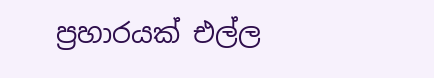ප්‍රහාරයක් එල්ල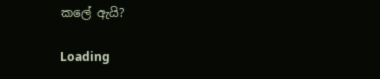කලේ ඇයි?

Loading